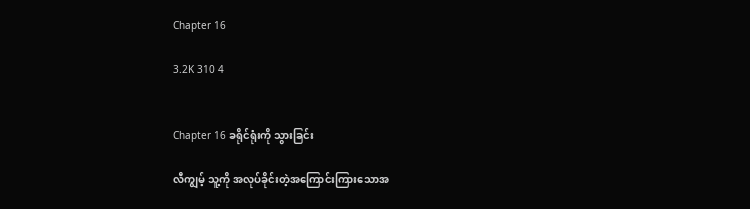Chapter 16

3.2K 310 4


Chapter 16 ခရိုင်ရုံးကို သွားခြင်း

လီကျွမ့် သူ့ကို အလုပ်ခိုင်းတဲ့အကြောင်းကြားသောအ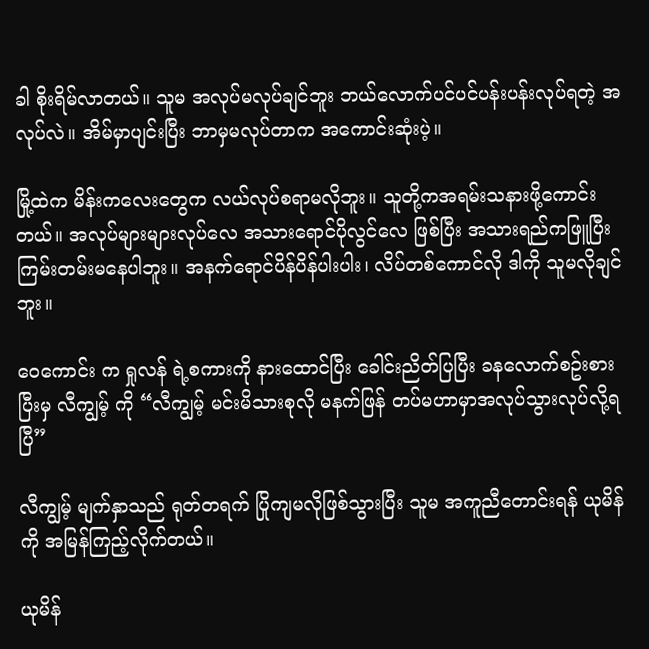ခါ စိုးရိမ်လာတယ်။ သူမ အလုပ်မလုပ်ချင်ဘူး ဘယ်လောက်ပင်ပင်ပန်းပန်းလုပ်ရတဲ့ အလုပ်လဲ။ အိမ်မှာပျင်းပြီး ဘာမှမလုပ်တာက အကောင်းဆုံးပဲ့။

မြို့ထဲက မိန်းကလေးတွေက လယ်လုပ်စရာမလိုဘူး။ သူတို့ကအရမ်းသနားဖို့ကောင်းတယ်။ အလုပ်များများလုပ်လေ အသားရောင်ပိုလွင်လေ ဖြစ်ပြီး အသားရည်ကဖြူပြီး ကြမ်းတမ်းမနေပါဘူး။ အနက်ရောင်ပိန်ပိန်ပါးပါး၊ လိပ်တစ်ကောင်လို ဒါကို သူမလိုချင်ဘူး။

ဝေကောင်း က ရှုလန် ရဲ့စကားကို နားထောင်ပြီး ခေါင်းညိတ်ပြပြီး ခနလောက်စဥ်းစားပြီးမှ လီကျွမ့် ကို “လီကျွမ့် မင်းမိသားစုလို မနက်ဖြန် တပ်မဟာမှာအလုပ်သွားလုပ်လို့ရပြီ”

လီကျွမ့် မျက်နှာသည် ရုတ်တရက် ပြိုကျမလိုဖြစ်သွားပြီး သူမ အကူညီတောင်းရန် ယုမိန် ကို အမြန်ကြည့်လိုက်တယ်။

ယုမိန်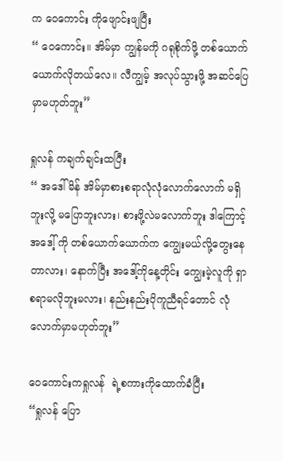က ဝေကောင်း ကိုဖျောင်းဖျပြီး
“ ဝေကောင်း။ အိမ်မှာ ကျွန်မကို ဂရုစိုက်ဖို့ တစ်ယောက်ယောက်လိုတယ်‌လေ။ လီကျွမ့် အလုပ်သွားဖို့ အဆင်ပြေမှာမဟုတ်ဘူး”

ရှုလန် ကချက်ချင်းထပြီး
“ အဒေါ်မိန် အိမ်မှာစားစရာလုံလုံလောက်လောက် မရှိဘူးလို့ မပြောဘူးလား၊ စားဖို့လဲမလောက်ဘူး ဒါကြောင့်အ‌ဒေါ့် ကို တစ်ယောက်ယောက်က ကျွေးမယ်လို့တွေးနေတာလား၊ နောက်ပြီး အဒေါ့်ကိုနေ့တိုင်း ကျွေးမဲ့လူကို ရှာစရာမလိုဘူးမလား၊ နည်းနည်းပိုကူညီရင်တောင် လုံလောက်မှာမဟုတ်ဘူး”

ဝေကောင်းကရှုလန်  ရဲ့စကားကိုထောက်ခံပြီး
“ရှုလန် ပြော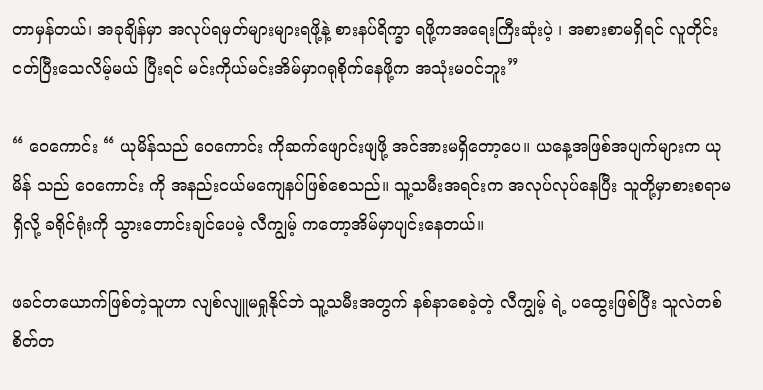တာမှန်တယ်၊ အခုချိန်မှာ အလုပ်ရမှတ်များများရဖို့နဲ့ စားနပ်ရိက္ခာ ရဖို့ကအရေးကြီးဆုံးပဲ့ ၊ အစားစာမရှိရင် လူတိုင်းငတ်ပြီးသေလိမ့်မယ် ပြီးရင် မင်းကိုယ်မင်းအိမ်မှာဂရုစိုက်နေဖို့က အသုံးမဝင်ဘူး”

“ ဝေကောင်း “ ယုမိန်သည် ဝေကောင်း ကိုဆက်ဖျောင်းဖျဖို့ အင်အားမရှိတော့ပေ။ ယနေ့အဖြစ်အပျက်များက ယုမိန် သည် ဝေကောင်း ကို အနည်းငယ်မကျေနပ်ဖြစ်စေသည်။ သူ့သမီးအရင်းက အလုပ်လုပ်နေပြီး သူတို့မှာစားစရာမရှိလို့ ခရိုင်ရုံးကို သွားတောင်းချင်ပေမဲ့ လီကျွမ့် ကတော့အိမ်မှာပျင်း‌နေတယ်။

ဖခင်တယောက်ဖြစ်တဲ့သူဟာ လျစ်လျူမရှုနိုင်ဘဲ သူ့သမီးအတွက် နစ်နာစေခဲ့တဲ့ လီကျွမ့် ရဲ့ ပထွေးဖြစ်ပြီး သူလဲတစ်စိတ်တ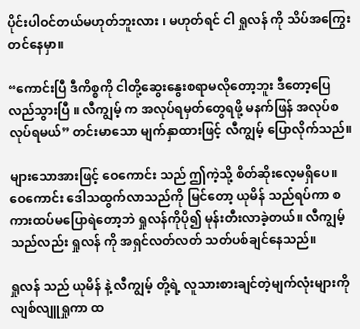ပိုင်းပါဝင်တယ်မဟုတ်ဘူးလား ၊ မဟုတ်ရင် ငါ ရှုလန် ကို သိပ်အကြွေးတင်‌နေမှာ။

“ကောင်းပြီ ဒီကိစ္စကို ငါတို့ဆွေးနွေးစရာမလိုတော့ဘူး ဒီတော့ပြေလည်သွားပြီ ။ လီကျွမ့် က အလုပ်ရမှတ်တွေရဖို့ မနက်ဖြန် အလုပ်စလုပ်ရမယ်” တင်းမာသော မျက်နှာထားဖြင့် လီကျွမ့် ပြောလိုက်သည်။

များသောအားဖြင့် ဝေကောင်း သည် ဤကဲ့သို့ စိတ်ဆိုးလေ့မရှိပေ။ ဝေကောင်း ဒေါသထွက်လာသည်ကို မြင်တော့ ယုမိန် သည်ရပ်ကာ စကားထပ်မပြောရဲတော့ဘဲ ရှုလန်ကိုပို၍ မုန်းတီးလာခဲ့တယ်။ လီကျွမ့် သည်လည်း ရှုလန် ကို အရှင်လတ်လတ် သတ်ပစ်ချင်‌နေသည်။

ရှုလန် သည် ယုမိန် နဲ့ လီကျွမ့် တို့ရဲ့ လူသားစားချင်တဲ့မျက်လုံးများကို လျစ်လျူရှုကာ ထ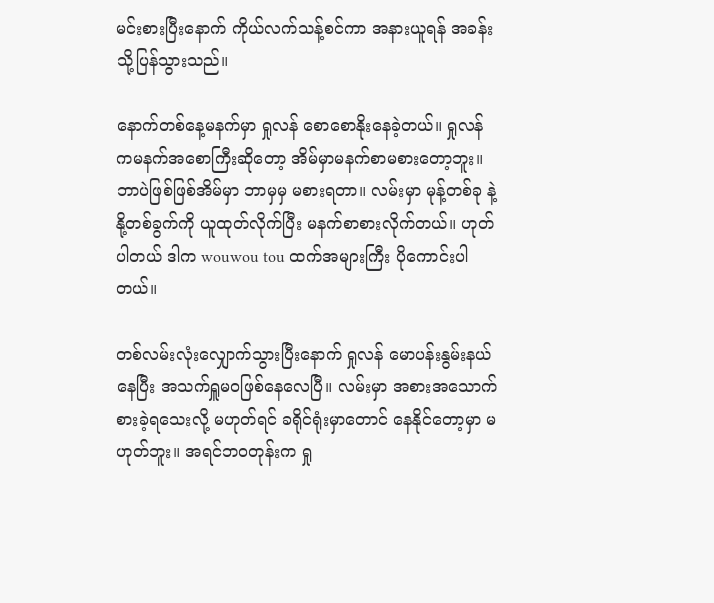မင်းစားပြီးနောက် ကိုယ်လက်သန့်စင်ကာ အနားယူရန် အခန်းသို့ပြန်သွားသည်။

နောက်တစ်နေ့မနက်မှာ ရှုလန် စောစောနိုးနေခဲ့တယ်။ ရှုလန် ကမနက်အစောကြီးဆိုတော့ အိမ်မှာမနက်စာမစားတော့ဘူး။ ဘာပဲဖြစ်ဖြစ်အိမ်မှာ ဘာမှမှ မစားရတာ။ လမ်းမှာ မုန့်တစ်ခု နဲ့ နို့တစ်ခွက်ကို ယူထုတ်လိုက်ပြီး မနက်စာစားလိုက်တယ်။ ဟုတ်ပါတယ် ဒါက wouwou tou ထက်အများကြီး ပိုကောင်းပါတယ်။

တစ်လမ်းလုံးလျှောက်သွားပြီးနောက် ရှုလန် မောပန်းနွမ်းနယ်နေပြီး အသက်ရှူမဝဖြစ်နေလေပြီ။ လမ်းမှာ အစားအသောက် စားခဲ့ရသေးလို့ မဟုတ်ရင် ခရိုင်ရုံးမှာတောင် နေနိုင်တော့မှာ မဟုတ်ဘူး။ အရင်ဘဝတုန်းက ရှု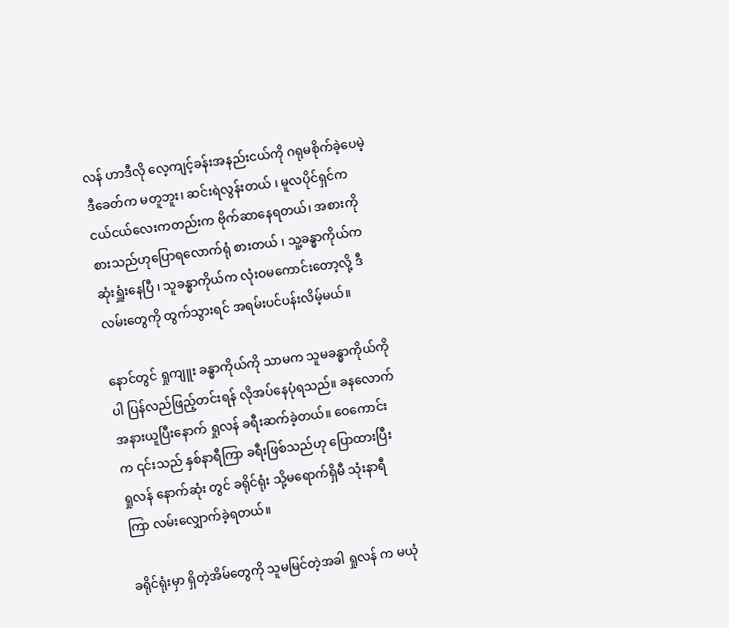လန် ဟာဒီလို လေ့ကျင့်ခန်းအနည်းငယ်ကို ဂရုမစိုက်ခဲ့ပေမဲ့ ဒီခေတ်က မတူဘူး၊ ဆင်းရဲလွန်းတယ် ၊ မူလပိုင်ရှင်က ငယ်ငယ်လေးကတည်းက ဗိုက်ဆာနေရတယ်၊ အစားကို စားသည်ဟုပြောရလောက်ရုံ စားတယ် ၊ သူ့ခန္ဓာကိုယ်က ဆုံးရှူံးနေပြီ ၊ သူခန္ဓာကိုယ်က လုံးဝမကောင်းတော့လို့ ဒီလမ်းတွေကို ထွက်သွားရင် အရမ်းပင်ပန်းလိမ့်မယ်။

နောင်တွင် ရှုကျူး ခန္ဓာကိုယ်ကို သာမက သူမခန္ဓာကိုယ်ကိုပါ ပြန်လည်ဖြည့်တင်းရန် လိုအပ်နေပုံရသည်။ ခနလောက်အနားယူပြီးနောက် ရှုလန် ခရီးဆက်ခဲ့တယ်။ ဝေကောင်း က ၎င်းသည် နှစ်နာရီကြာ ခရီးဖြစ်‌သည်ဟု ပြောထားပြီး ရှုလန် နောက်ဆုံး တွင် ခရိုင်ရုံး သို့မရောက်ရှိမီ သုံးနာရီကြာ လမ်းလျှောက်ခဲ့ရတယ်။

ခရိုင်ရုံးမှာ ရှိတဲ့အိမ်တွေကို သူမမြင်တဲ့အခါ ရှုလန် က မယုံ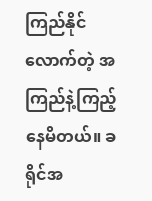ကြည်နိုင်လောက်တဲ့ အကြည်နဲ့ကြည့်နေမိတယ်။ ခရိုင်အ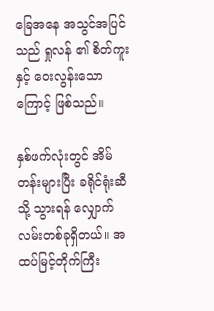ခြေအနေ အသွင်အပြင်သည် ရှုလန် ၏ စိတ်ကူးနှင့် ဝေးလွန်းသောကြောင့် ဖြစ်သည်။

နှစ်ဖက်လုံးတွင် အိမ်တန်းများပြီး ခရိုင်ရုံးဆီသို့ သွားရန် လျှောက်လမ်းတစ်ခုရှိတယ်။ အထပ်မြင့်တိုက်ကြီး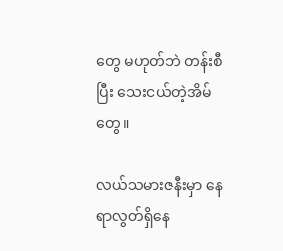တွေ မဟုတ်ဘဲ တန်းစီပြီး သေးငယ်တဲ့အိမ်တွေ။

လယ်သမားဇနီးမှာ နေရာလွတ်ရှိနေ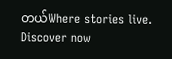တယ်Where stories live. Discover now